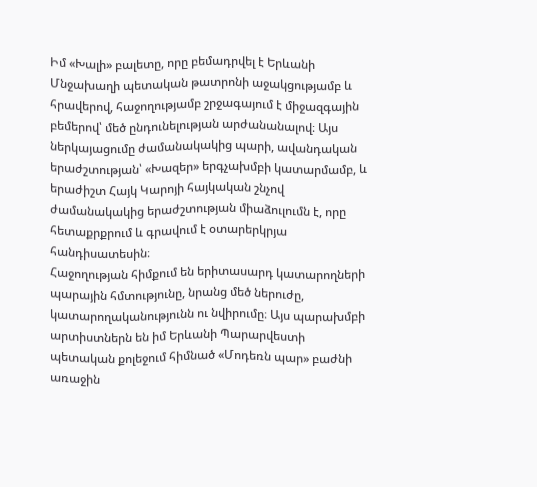Իմ «Խալի» բալետը, որը բեմադրվել է Երևանի Մնջախաղի պետական թատրոնի աջակցությամբ և հրավերով, հաջողությամբ շրջագայում է միջազգային բեմերով՝ մեծ ընդունելության արժանանալով։ Այս ներկայացումը ժամանակակից պարի, ավանդական երաժշտության՝ «Խազեր» երգչախմբի կատարմամբ, և երաժիշտ Հայկ Կարոյի հայկական շնչով ժամանակակից երաժշտության միաձուլումն է, որը հետաքրքրում և գրավում է օտարերկրյա հանդիսատեսին։
Հաջողության հիմքում են երիտասարդ կատարողների պարային հմտությունը, նրանց մեծ ներուժը, կատարողականությունն ու նվիրումը։ Այս պարախմբի արտիստներն են իմ Երևանի Պարարվեստի պետական քոլեջում հիմնած «Մոդեռն պար» բաժնի առաջին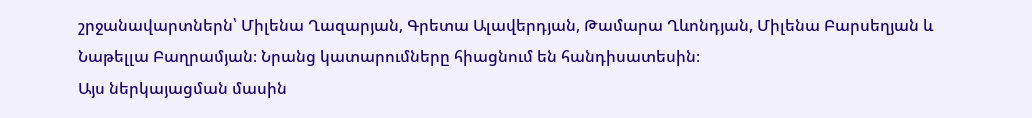շրջանավարտներն՝ Միլենա Ղազարյան, Գրետա Ալավերդյան, Թամարա Ղևոնդյան, Միլենա Բարսեղյան և Նաթելլա Բաղրամյան։ Նրանց կատարումները հիացնում են հանդիսատեսին։
Այս ներկայացման մասին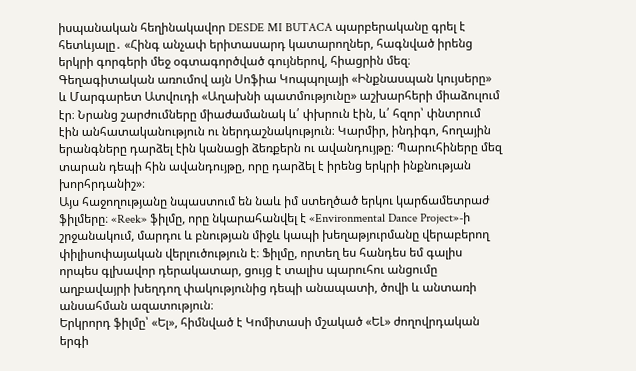իսպանական հեղինակավոր DESDE MI BUTACA պարբերականը գրել է հետևյալը․ «Հինգ անչափ երիտասարդ կատարողներ, հագնված իրենց երկրի գորգերի մեջ օգտագործված գույներով, հիացրին մեզ։ Գեղագիտական առումով այն Սոֆիա Կոպպոլայի «Ինքնասպան կույսերը» և Մարգարետ Ատվուդի «Աղախնի պատմությունը» աշխարհերի միաձուլում էր։ Նրանց շարժումները միաժամանակ և՛ փխրուն էին, և՛ հզոր՝ փնտրում էին անհատականություն ու ներդաշնակություն։ Կարմիր, ինդիգո, հողային երանգները դարձել էին կանացի ձեռքերն ու ավանդույթը։ Պարուհիները մեզ տարան դեպի հին ավանդույթը, որը դարձել է իրենց երկրի ինքնության խորհրդանիշ»։
Այս հաջողությանը նպաստում են նաև իմ ստեղծած երկու կարճամետրաժ ֆիլմերը։ «Reek» ֆիլմը, որը նկարահանվել է «Environmental Dance Project»-ի շրջանակում, մարդու և բնության միջև կապի խեղաթյուրմանը վերաբերող փիլիսոփայական վերլուծություն է։ Ֆիլմը, որտեղ ես հանդես եմ գալիս որպես գլխավոր դերակատար, ցույց է տալիս պարուհու անցումը աղբավայրի խեղդող փակությունից դեպի անապատի, ծովի և անտառի անսահման ազատություն։
Երկրորդ ֆիլմը՝ «Ել», հիմնված է Կոմիտասի մշակած «ԵԼ» ժողովրդական երգի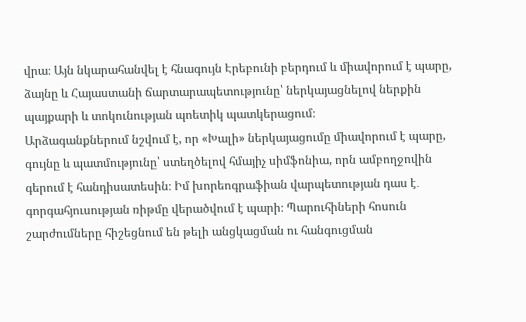վրա։ Այն նկարահանվել է հնագույն Էրեբունի բերդում և միավորում է պարը, ձայնը և Հայաստանի ճարտարապետությունը՝ ներկայացնելով ներքին պայքարի և տոկունության պոետիկ պատկերացում։
Արձագանքներում նշվում է, որ «Խալի» ներկայացումը միավորում է պարը, գույնը և պատմությունը՝ ստեղծելով հմայիչ սիմֆոնիա, որն ամբողջովին գերում է հանդիսատեսին։ Իմ խորեոգրաֆիան վարպետության դաս է․ գորգահյուսության ռիթմը վերածվում է պարի։ Պարուհիների հոսուն շարժումները հիշեցնում են թելի անցկացման ու հանգուցման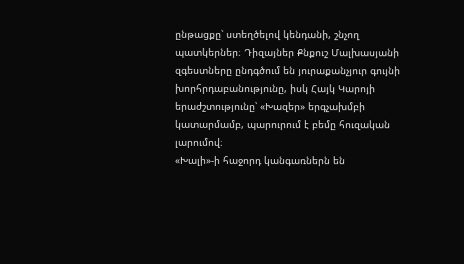ընթացքը՝ ստեղծելով կենդանի, շնչող պատկերներ։ Դիզայներ Քնքուշ Մալխասյանի զգեստները ընդգծում են յուրաքանչյուր գույնի խորհրդաբանությունը, իսկ Հայկ Կարոյի երաժշտությունը՝ «Խազեր» երգչախմբի կատարմամբ, պարուրում է բեմը հուզական լարումով։
«Խալի»-ի հաջորդ կանգառներն են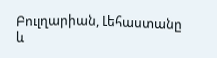Բուլղարիան, Լեհաստանը և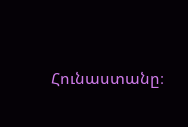Հունաստանը։